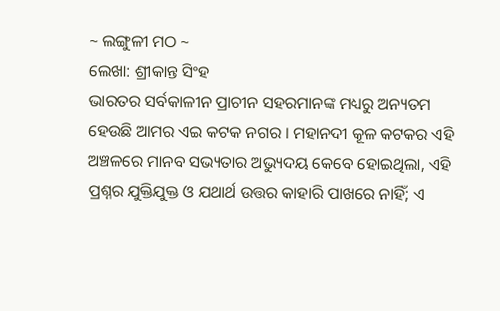~ ଲଙ୍ଗୁଳୀ ମଠ ~
ଲେଖା: ଶ୍ରୀକାନ୍ତ ସିଂହ
ଭାରତର ସର୍ବକାଳୀନ ପ୍ରାଚୀନ ସହରମାନଙ୍କ ମଧ୍ୟରୁ ଅନ୍ୟତମ ହେଉଛି ଆମର ଏଇ କଟକ ନଗର । ମହାନଦୀ କୂଳ କଟକର ଏହି ଅଞ୍ଚଳରେ ମାନବ ସଭ୍ୟତାର ଅଭ୍ୟୁଦୟ କେବେ ହୋଇଥିଲା, ଏହି ପ୍ରଶ୍ନର ଯୁକ୍ତିଯୁକ୍ତ ଓ ଯଥାର୍ଥ ଉତ୍ତର କାହାରି ପାଖରେ ନାହିଁ; ଏ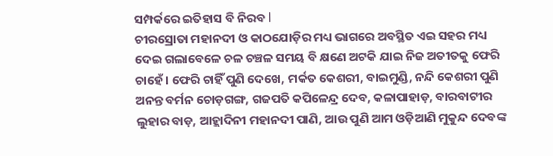ସମ୍ପର୍କରେ ଇତିହାସ ବି ନିରବ l
ଚୀରସ୍ରୋତା ମହାନଦୀ ଓ କାଠଯୋଡ଼ିର ମଧ୍ୟ ଭାଗରେ ଅବସ୍ଥିତ ଏଇ ସହର ମଧ୍ୟ ଦେଇ ଗଲାବେଳେ ଚଳ ଚଞ୍ଚଳ ସମୟ ବି କ୍ଷଣେ ଅଟକି ଯାଇ ନିଜ ଅତୀତକୁ ଫେରି ଚାହେଁ। ଫେରି ଚାହିଁ ପୁଣି ଦେଖେ, ମର୍କତ କେଶରୀ, ବାଇମୁଣ୍ଡି, ନନ୍ଦି କେଶରୀ ପୁଣି ଅନନ୍ତ ବର୍ମନ ଚୋଡ଼ଗଙ୍ଗ, ଗଜପତି କପିଳେନ୍ଦ୍ର ଦେବ, କଳାପାହାଡ଼, ବାରବାଟୀର ଲୁହାର ବାଡ଼, ଆହ୍ଲାଦିନୀ ମହାନଦୀ ପାଣି, ଆଉ ପୁଣି ଆମ ଓଡ଼ିଆଣି ମୁକୁନ୍ଦ ଦେବଙ୍କ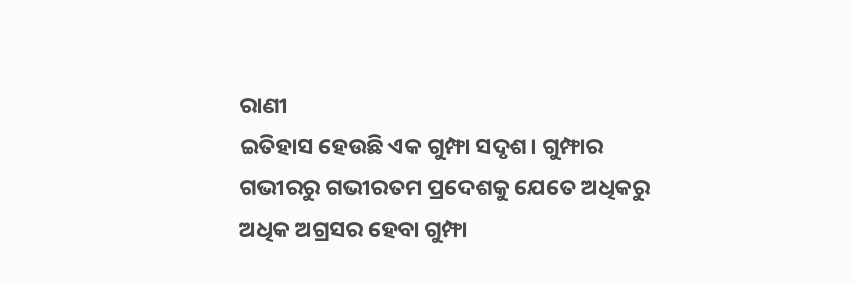ରାଣୀ
ଇତିହାସ ହେଉଛି ଏକ ଗୁମ୍ଫା ସଦୃଶ। ଗୁମ୍ଫାର ଗଭୀରରୁ ଗଭୀରତମ ପ୍ରଦେଶକୁ ଯେତେ ଅଧିକରୁ ଅଧିକ ଅଗ୍ରସର ହେବା ଗୁମ୍ଫା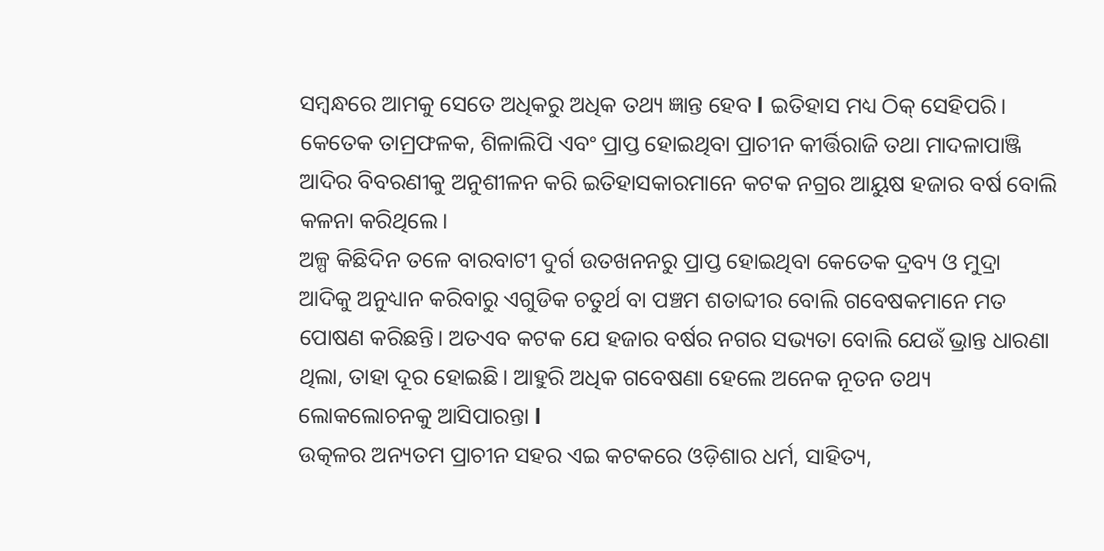ସମ୍ବନ୍ଧରେ ଆମକୁ ସେତେ ଅଧିକରୁ ଅଧିକ ତଥ୍ୟ ଜ୍ଞାନ୍ତ ହେବ l ଇତିହାସ ମଧ୍ୟ ଠିକ୍ ସେହିପରି। କେତେକ ତାମ୍ରଫଳକ, ଶିଳାଲିପି ଏବଂ ପ୍ରାପ୍ତ ହୋଇଥିବା ପ୍ରାଚୀନ କୀର୍ତ୍ତିରାଜି ତଥା ମାଦଳାପାଞ୍ଜି ଆଦିର ବିବରଣୀକୁ ଅନୁଶୀଳନ କରି ଇତିହାସକାରମାନେ କଟକ ନଗ୍ରର ଆୟୁଷ ହଜାର ବର୍ଷ ବୋଲି କଳନା କରିଥିଲେ।
ଅଳ୍ପ କିଛିଦିନ ତଳେ ବାରବାଟୀ ଦୁର୍ଗ ଉତଖନନରୁ ପ୍ରାପ୍ତ ହୋଇଥିବା କେତେକ ଦ୍ରବ୍ୟ ଓ ମୁଦ୍ରା ଆଦିକୁ ଅନୁଧ୍ୟାନ କରିବାରୁ ଏଗୁଡିକ ଚତୁର୍ଥ ବା ପଞ୍ଚମ ଶତାବ୍ଦୀର ବୋଲି ଗବେଷକମାନେ ମତ ପୋଷଣ କରିଛନ୍ତି। ଅତଏବ କଟକ ଯେ ହଜାର ବର୍ଷର ନଗର ସଭ୍ୟତା ବୋଲି ଯେଉଁ ଭ୍ରାନ୍ତ ଧାରଣା ଥିଲା, ତାହା ଦୂର ହୋଇଛି। ଆହୁରି ଅଧିକ ଗବେଷଣା ହେଲେ ଅନେକ ନୂତନ ତଥ୍ୟ ଲୋକଲୋଚନକୁ ଆସିପାରନ୍ତା l
ଉତ୍କଳର ଅନ୍ୟତମ ପ୍ରାଚୀନ ସହର ଏଇ କଟକରେ ଓଡ଼ିଶାର ଧର୍ମ, ସାହିତ୍ୟ,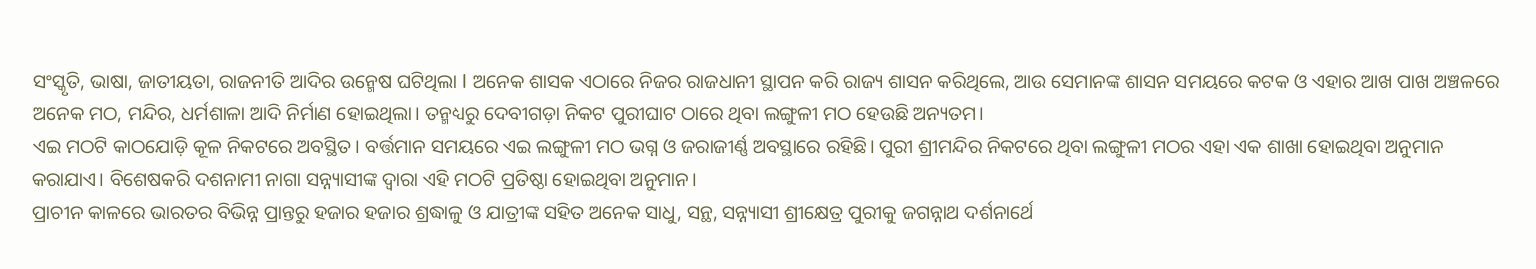ସଂସ୍କୃତି, ଭାଷା, ଜାତୀୟତା, ରାଜନୀତି ଆଦିର ଉନ୍ମେଷ ଘଟିଥିଲା l ଅନେକ ଶାସକ ଏଠାରେ ନିଜର ରାଜଧାନୀ ସ୍ଥାପନ କରି ରାଜ୍ୟ ଶାସନ କରିଥିଲେ, ଆଉ ସେମାନଙ୍କ ଶାସନ ସମୟରେ କଟକ ଓ ଏହାର ଆଖ ପାଖ ଅଞ୍ଚଳରେ ଅନେକ ମଠ, ମନ୍ଦିର, ଧର୍ମଶାଳା ଆଦି ନିର୍ମାଣ ହୋଇଥିଲା। ତନ୍ମଧ୍ୟରୁ ଦେବୀଗଡ଼ା ନିକଟ ପୁରୀଘାଟ ଠାରେ ଥିବା ଲଙ୍ଗୁଳୀ ମଠ ହେଉଛି ଅନ୍ୟତମ।
ଏଇ ମଠଟି କାଠଯୋଡ଼ି କୂଳ ନିକଟରେ ଅବସ୍ଥିତ। ବର୍ତ୍ତମାନ ସମୟରେ ଏଇ ଲଙ୍ଗୁଳୀ ମଠ ଭଗ୍ନ ଓ ଜରାଜୀର୍ଣ୍ଣ ଅବସ୍ଥାରେ ରହିଛି। ପୁରୀ ଶ୍ରୀମନ୍ଦିର ନିକଟରେ ଥିବା ଲଙ୍ଗୁଳୀ ମଠର ଏହା ଏକ ଶାଖା ହୋଇଥିବା ଅନୁମାନ କରାଯାଏ। ବିଶେଷକରି ଦଶନାମୀ ନାଗା ସନ୍ନ୍ୟାସୀଙ୍କ ଦ୍ୱାରା ଏହି ମଠଟି ପ୍ରତିଷ୍ଠା ହୋଇଥିବା ଅନୁମାନ।
ପ୍ରାଚୀନ କାଳରେ ଭାରତର ବିଭିନ୍ନ ପ୍ରାନ୍ତରୁ ହଜାର ହଜାର ଶ୍ରଦ୍ଧାଳୁ ଓ ଯାତ୍ରୀଙ୍କ ସହିତ ଅନେକ ସାଧୁ, ସନ୍ଥ, ସନ୍ନ୍ୟାସୀ ଶ୍ରୀକ୍ଷେତ୍ର ପୁରୀକୁ ଜଗନ୍ନାଥ ଦର୍ଶନାର୍ଥେ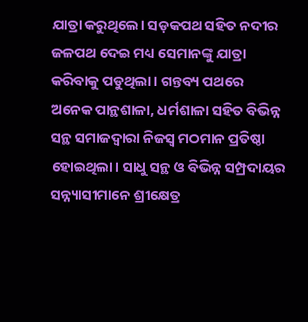ଯାତ୍ରା କରୁଥିଲେ। ସଡ଼କପଥ ସହିତ ନଦୀର ଜଳପଥ ଦେଇ ମଧ୍ୟ ସେମାନଙ୍କୁ ଯାତ୍ରା କରିବାକୁ ପଡୁଥିଲା। ଗନ୍ତବ୍ୟ ପଥରେ ଅନେକ ପାନ୍ଥଶାଳା, ଧର୍ମଶାଳା ସହିତ ବିଭିନ୍ନ ସନ୍ଥ ସମାଜଦ୍ୱାରା ନିଜସ୍ୱ ମଠମାନ ପ୍ରତିଷ୍ଠା ହୋଇଥିଲା। ସାଧୁ ସନ୍ଥ ଓ ବିଭିନ୍ନ ସମ୍ପ୍ରଦାୟର ସନ୍ନ୍ୟାସୀମାନେ ଶ୍ରୀକ୍ଷେତ୍ର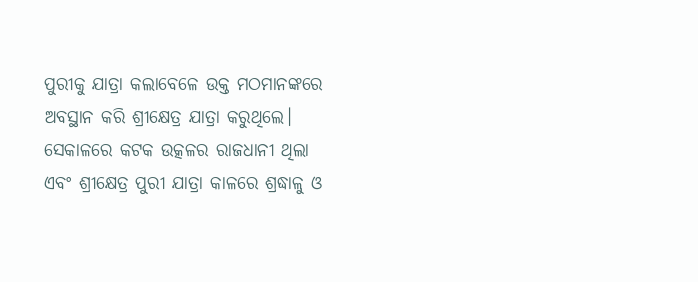ପୁରୀକୁ ଯାତ୍ରା କଲାବେଳେ ଉକ୍ତ ମଠମାନଙ୍କରେ ଅବସ୍ଥାନ କରି ଶ୍ରୀକ୍ଷେତ୍ର ଯାତ୍ରା କରୁଥିଲେ।
ସେକାଳରେ କଟକ ଉତ୍କଳର ରାଜଧାନୀ ଥିଲା ଏବଂ ଶ୍ରୀକ୍ଷେତ୍ର ପୁରୀ ଯାତ୍ରା କାଳରେ ଶ୍ରଦ୍ଧାଳୁ ଓ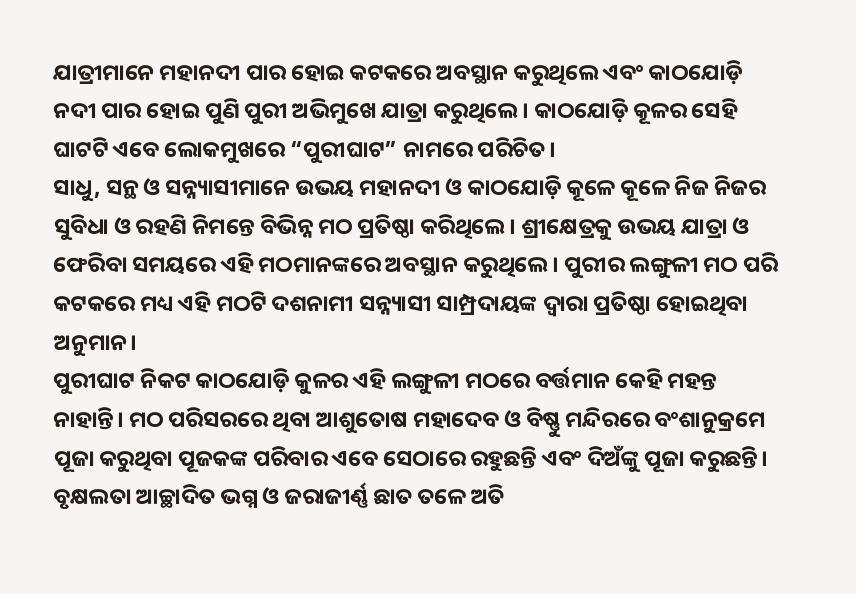ଯାତ୍ରୀମାନେ ମହାନଦୀ ପାର ହୋଇ କଟକରେ ଅବସ୍ଥାନ କରୁଥିଲେ ଏବଂ କାଠଯୋଡ଼ି ନଦୀ ପାର ହୋଇ ପୁଣି ପୁରୀ ଅଭିମୁଖେ ଯାତ୍ରା କରୁଥିଲେ। କାଠଯୋଡ଼ି କୂଳର ସେହି ଘାଟଟି ଏବେ ଲୋକମୁଖରେ “ପୁରୀଘାଟ” ନାମରେ ପରିଚିତ।
ସାଧୁ, ସନ୍ଥ ଓ ସନ୍ନ୍ୟାସୀମାନେ ଉଭୟ ମହାନଦୀ ଓ କାଠଯୋଡ଼ି କୂଳେ କୂଳେ ନିଜ ନିଜର ସୁବିଧା ଓ ରହଣି ନିମନ୍ତେ ବିଭିନ୍ନ ମଠ ପ୍ରତିଷ୍ଠା କରିଥିଲେ। ଶ୍ରୀକ୍ଷେତ୍ରକୁ ଉଭୟ ଯାତ୍ରା ଓ ଫେରିବା ସମୟରେ ଏହି ମଠମାନଙ୍କରେ ଅବସ୍ଥାନ କରୁଥିଲେ। ପୁରୀର ଲଙ୍ଗୁଳୀ ମଠ ପରି କଟକରେ ମଧ୍ୟ ଏହି ମଠଟି ଦଶନାମୀ ସନ୍ନ୍ୟାସୀ ସାମ୍ପ୍ରଦାୟଙ୍କ ଦ୍ୱାରା ପ୍ରତିଷ୍ଠା ହୋଇଥିବା ଅନୁମାନ।
ପୁରୀଘାଟ ନିକଟ କାଠଯୋଡ଼ି କୁଳର ଏହି ଲଙ୍ଗୁଳୀ ମଠରେ ବର୍ତ୍ତମାନ କେହି ମହନ୍ତ ନାହାନ୍ତି। ମଠ ପରିସରରେ ଥିବା ଆଶୁତୋଷ ମହାଦେବ ଓ ବିଷ୍ଣୁ ମନ୍ଦିରରେ ବଂଶାନୁକ୍ରମେ ପୂଜା କରୁଥିବା ପୂଜକଙ୍କ ପରିବାର ଏବେ ସେଠାରେ ରହୁଛନ୍ତି ଏବଂ ଦିଅଁଙ୍କୁ ପୂଜା କରୁଛନ୍ତି। ବୃକ୍ଷଲତା ଆଚ୍ଛାଦିତ ଭଗ୍ନ ଓ ଜରାଜୀର୍ଣ୍ଣ ଛାତ ତଳେ ଅତି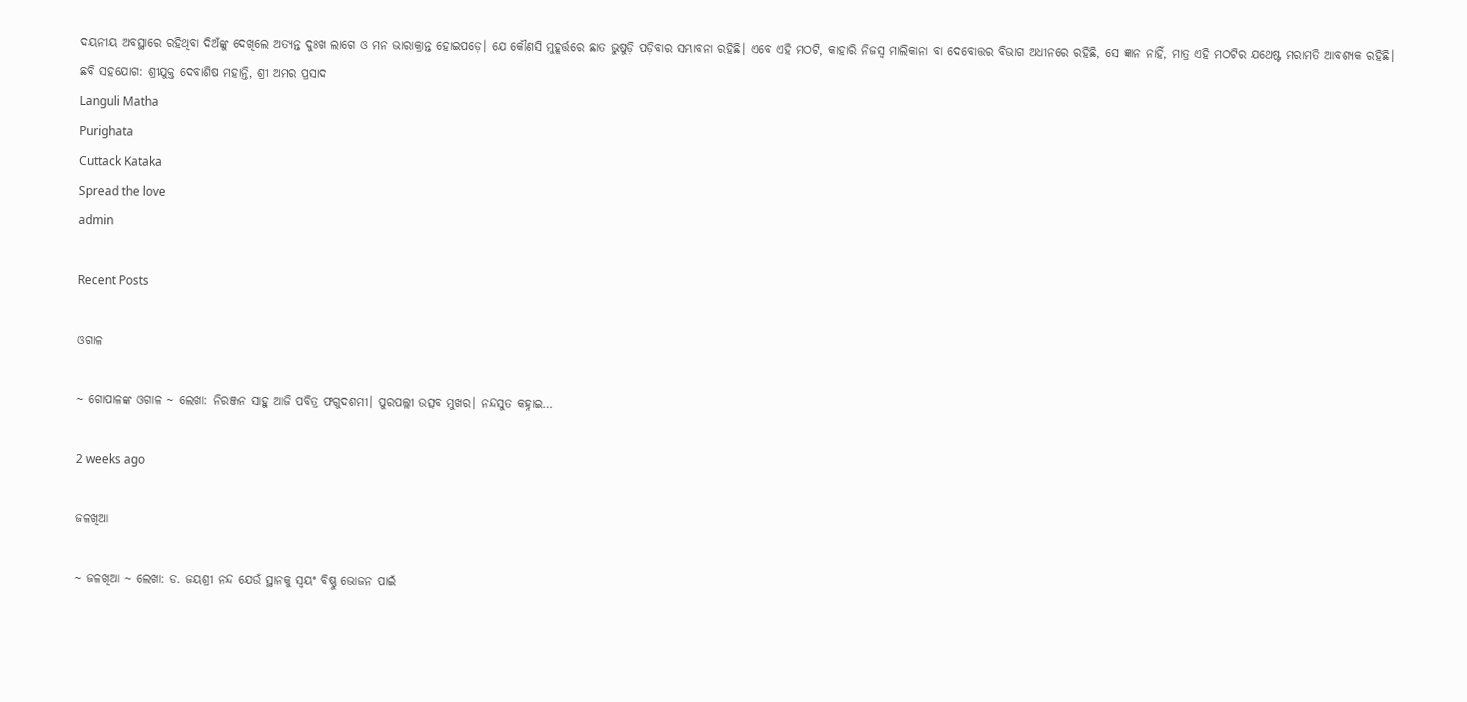ଦୟନୀୟ ଅବସ୍ଥାରେ ରହିଥିବା ଦିଅଁଙ୍କୁ ଦେଖିଲେ ଅତ୍ୟନ୍ତ ଦୁଃଖ ଲାଗେ ଓ ମନ ଭାରାକ୍ରାନ୍ତ ହୋଇପଡ଼େ। ଯେ କୌଣସି ମୁହୂର୍ତ୍ତରେ ଛାତ ଭୁଷୁଡ଼ି ପଡ଼ିବାର ସମ୍ଭାବନା ରହିଛି। ଏବେ ଏହି ମଠଟି, କାହାରି ନିଜସ୍ୱ ମାଲିକାନା ବା ଦେବୋତ୍ତର ବିଭାଗ ଅଧୀନରେ ରହିଛି, ସେ ଜ୍ଞାନ ନାହିଁ, ମାତ୍ର ଏହି ମଠଟିର ଯଥେଷ୍ଟ ମରାମତି ଆବଶ୍ୟକ ରହିଛି।
ଛବି ସହଯୋଗ: ଶ୍ରୀଯୁକ୍ତ ଦେବାଶିଷ ମହାନ୍ତି, ଶ୍ରୀ ଅମର ପ୍ରସାଦ
Languli Matha
Purighata
Cuttack Kataka
Spread the love
admin

Recent Posts

ଓଗାଳ

~ ଗୋପାଳଙ୍କ ଓଗାଳ ~ ଲେଖା: ନିରଞ୍ଜନ ସାହୁ ଆଜି ପବିତ୍ର ଫଗୁଦଶମୀ। ପୁରପଲ୍ଲୀ ଉତ୍ସବ ମୁଖର। ନନ୍ଦସୁତ କହ୍ନାଇ…

2 weeks ago

ଜଳଖିଆ

~ ଜଳଖିଆ ~ ଲେଖା: ଡ. ଜୟଶ୍ରୀ ନନ୍ଦ ଯେଉଁ ସ୍ଥାନକୁ ସ୍ବୟଂ ବିଷ୍ଣୁ ଭୋଜନ ପାଇଁ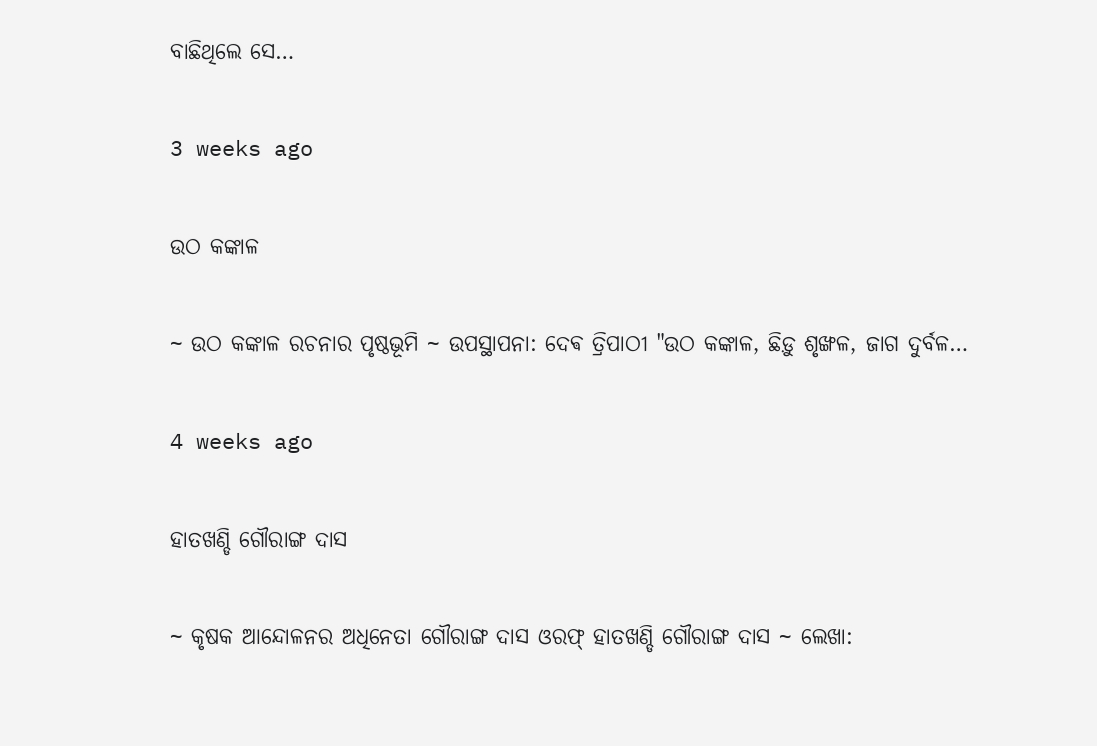ବାଛିଥିଲେ ସେ…

3 weeks ago

ଉଠ କଙ୍କାଳ

~ ଉଠ କଙ୍କାଳ ରଚନାର ପୃଷ୍ଠଭୂମି ~ ଉପସ୍ଥାପନା: ଦେଵ ତ୍ରିପାଠୀ "ଉଠ କଙ୍କାଳ, ଛିଡ଼ୁ ଶୃଙ୍ଖଳ, ଜାଗ ଦୁର୍ବଳ…

4 weeks ago

ହାତଖଣ୍ଡି ଗୌରାଙ୍ଗ ଦାସ

~ କୃଷକ ଆନ୍ଦୋଳନର ଅଧିନେତା ଗୌରାଙ୍ଗ ଦାସ ଓରଫ୍ ହାତଖଣ୍ଡି ଗୌରାଙ୍ଗ ଦାସ ~ ଲେଖା: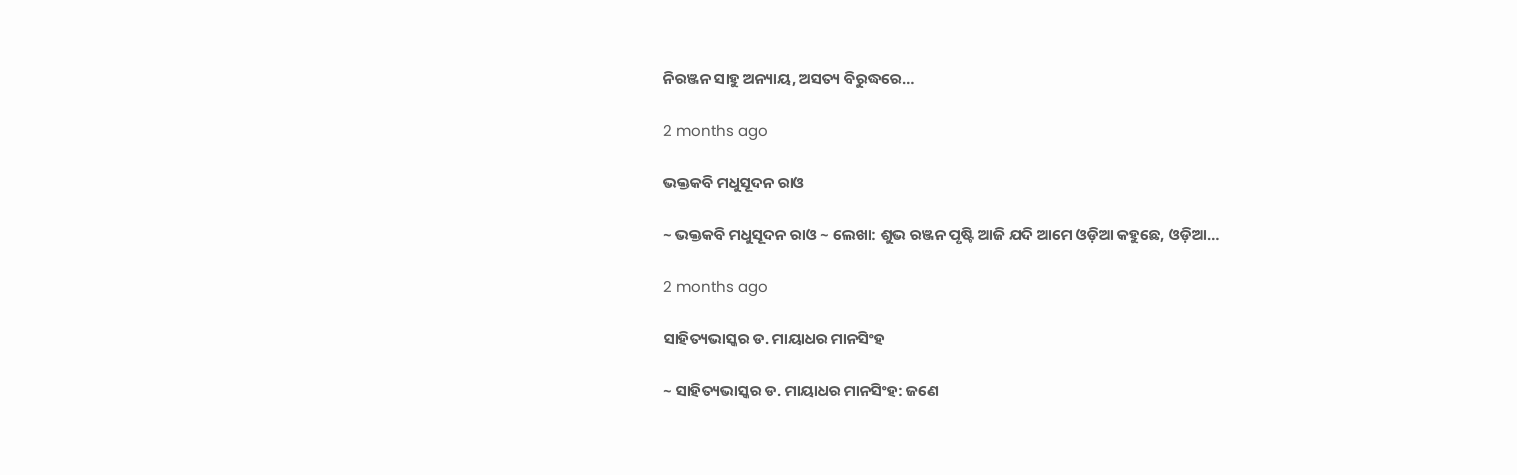ନିରଞ୍ଜନ ସାହୁ ଅନ୍ୟାୟ, ଅସତ୍ୟ ବିରୁଦ୍ଧରେ…

2 months ago

ଭକ୍ତକବି ମଧୁସୂଦନ ରାଓ

~ ଭକ୍ତକବି ମଧୁସୂଦନ ରାଓ ~ ଲେଖା: ଶୁଭ ରଞ୍ଜନ ପୃଷ୍ଟି ଆଜି ଯଦି ଆମେ ଓଡ଼ିଆ କହୁଛେ, ଓଡ଼ିଆ…

2 months ago

ସାହିତ୍ୟଭାସ୍କର ଡ. ମାୟାଧର ମାନସିଂହ

~ ସାହିତ୍ୟଭାସ୍କର ଡ. ମାୟାଧର ମାନସିଂହ: ଜଣେ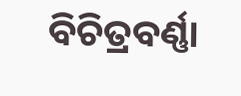ବିଚିତ୍ରବର୍ଣ୍ଣା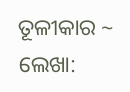ତୂଳୀକାର ~ ଲେଖା: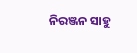ନିରଞ୍ଜନ ସାହୁ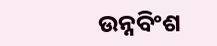ଉନ୍ନବିଂଶ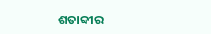ଶତାବ୍ଦୀର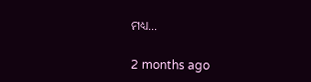ମଧ୍ୟ…

2 months ago